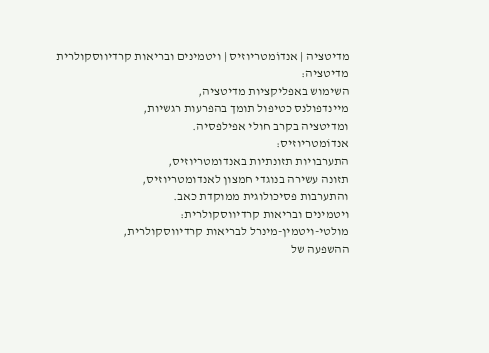מדיטציה | אנדוֹמטריוזיס | ויטמינים ובריאות קרדיווסקולרית
מדיטציה:
השימוש באפליקציות מדיטציה,
מיינדפולנס כטיפול תומך בהפרעות רגשיות,
ומדיטציה בקרב חולי אפילפסיה.
אנדוֹמטריוזיס:
התערבויות תזונתיות באנדומטריוזיס,
תזונה עשירה בנוגדי חמצון לאנדומטריוזיס,
והתערבות פסיכולוגית ממוקדת כאב.
ויטמינים ובריאות קרדיווסקולרית:
מולטי-ויטמין-מינרל לבריאות קרדיווסקולרית,
ההשפעה של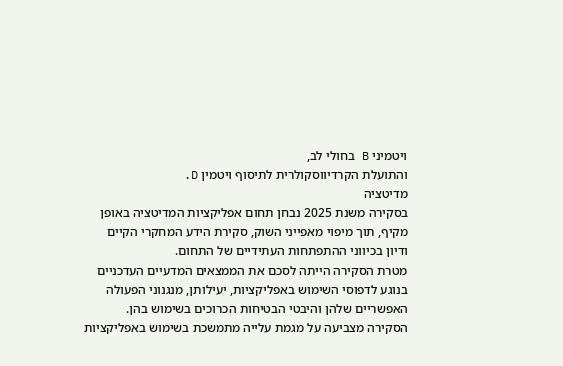ויטמיני B בחולי לב,
והתועלת הקרדיווסקולרית לתיסוף ויטמין D.
מדיטציה
בסקירה משנת 2025 נבחן תחום אפליקציות המדיטציה באופן מקיף, תוך מיפוי מאפייני השוק, סקירת הידע המחקרי הקיים ודיון בכיווני ההתפתחות העתידיים של התחום.
מטרת הסקירה הייתה לסכם את הממצאים המדעיים העדכניים בנוגע לדפוסי השימוש באפליקציות, יעילותן, מנגנוני הפעולה האפשריים שלהן והיבטי הבטיחות הכרוכים בשימוש בהן.
הסקירה מצביעה על מגמת עלייה מתמשכת בשימוש באפליקציות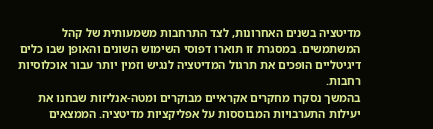מדיטציה בשנים האחרונות, לצד התרחבות משמעותית של קהל המשתמשים. במסגרת זו תוארו דפוסי השימוש השונים והאופן שבו כלים דיגיטליים הופכים את תרגול המדיטציה לנגיש וזמין יותר עבור אוכלוסיות רחבות.
בהמשך נסקרו מחקרים אקראיים מבוקרים ומטה-אנליזות שבחנו את יעילות התערבויות המבוססות על אפליקציות מדיטציה. הממצאים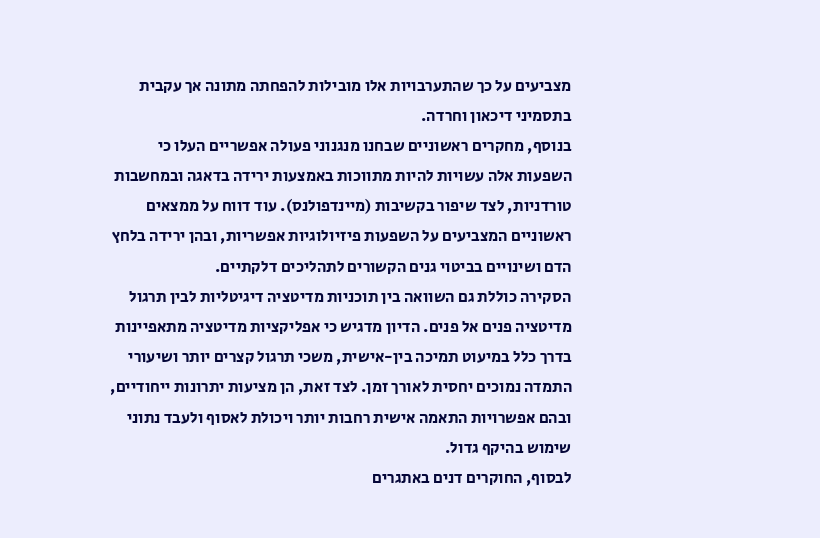מצביעים על כך שהתערבויות אלו מובילות להפחתה מתונה אך עקבית בתסמיני דיכאון וחרדה.
בנוסף, מחקרים ראשוניים שבחנו מנגנוני פעולה אפשריים העלו כי השפעות אלה עשויות להיות מתווכות באמצעות ירידה בדאגה ובמחשבות טורדניות, לצד שיפור בקשיבות (מיינדפולנס). עוד דווח על ממצאים ראשוניים המצביעים על השפעות פיזיולוגיות אפשריות, ובהן ירידה בלחץ הדם ושינויים בביטוי גנים הקשורים לתהליכים דלקתיים.
הסקירה כוללת גם השוואה בין תוכניות מדיטציה דיגיטליות לבין תרגול מדיטציה פנים אל פנים. הדיון מדגיש כי אפליקציות מדיטציה מתאפיינות בדרך כלל במיעוט תמיכה בין-אישית, משכי תרגול קצרים יותר ושיעורי התמדה נמוכים יחסית לאורך זמן. לצד זאת, הן מציעות יתרונות ייחודיים, ובהם אפשרויות התאמה אישית רחבות יותר ויכולת לאסוף ולעבד נתוני שימוש בהיקף גדול.
לבסוף, החוקרים דנים באתגרים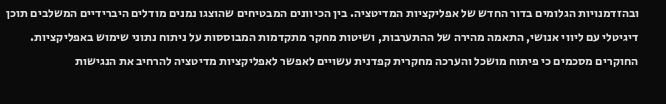ובהזדמנויות הגלומים בדור החדש של אפליקציות המדיטציה. בין הכיוונים המבטיחים שהוצגו נמנים מודלים היברידיים המשלבים תוכן דיגיטלי עם ליווי אנושי, התאמה מהירה של ההתערבות, ושיטות מחקר מתקדמות המבוססות על ניתוח נתוני שימוש באפליקציות.
החוקרים מסכמים כי פיתוח מושכל והערכה מחקרית קפדנית עשויים לאפשר לאפליקציות מדיטציה להרחיב את הנגישות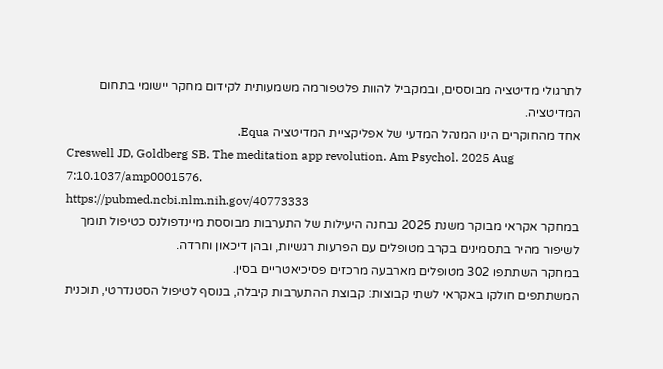לתרגולי מדיטציה מבוססים, ובמקביל להוות פלטפורמה משמעותית לקידום מחקר יישומי בתחום המדיטציה.
אחד מהחוקרים הינו המנהל המדעי של אפליקציית המדיטציה Equa.
Creswell JD, Goldberg SB. The meditation app revolution. Am Psychol. 2025 Aug 7:10.1037/amp0001576.
https://pubmed.ncbi.nlm.nih.gov/40773333
במחקר אקראי מבוקר משנת 2025 נבחנה היעילות של התערבות מבוססת מיינדפולנס כטיפול תומך לשיפור מהיר בתסמינים בקרב מטופלים עם הפרעות רגשיות, ובהן דיכאון וחרדה.
במחקר השתתפו 302 מטופלים מארבעה מרכזים פסיכיאטריים בסין.
המשתתפים חולקו באקראי לשתי קבוצות: קבוצת ההתערבות קיבלה, בנוסף לטיפול הסטנדרטי, תוכנית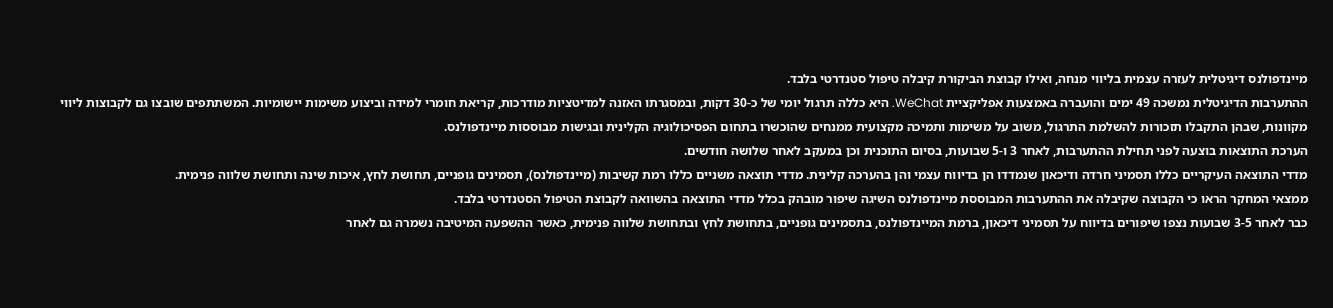מיינדפולנס דיגיטלית לעזרה עצמית בליווי מנחה, ואילו קבוצת הביקורת קיבלה טיפול סטנדרטי בלבד.
ההתערבות הדיגיטלית נמשכה 49 ימים והועברה באמצעות אפליקציית WeChat. היא כללה תרגול יומי של כ-30 דקות, ובמסגרתו האזנה למדיטציות מודרכות, קריאת חומרי למידה וביצוע משימות יישומיות. המשתתפים שובצו גם לקבוצות ליווי מקוונות, שבהן התקבלו תזכורות להשלמת התרגול, משוב על משימות ותמיכה מקצועית ממנחים שהוכשרו בתחום הפסיכולוגיה הקלינית ובגישות מבוססות מיינדפולנס.
הערכת התוצאות בוצעה לפני תחילת ההתערבות, לאחר 3 ו-5 שבועות, בסיום התוכנית וכן במעקב לאחר שלושה חודשים.
מדדי התוצאה העיקריים כללו תסמיני חרדה ודיכאון שנמדדו הן בדיווח עצמי והן בהערכה קלינית. מדדי תוצאה משניים כללו רמת קשיבות (מיינדפולנס), תסמינים גופניים, תחושת לחץ, איכות שינה ותחושת שלווה פנימית.
ממצאי המחקר הראו כי הקבוצה שקיבלה את ההתערבות המבוססת מיינדפולנס השיגה שיפור מובהק בכלל מדדי התוצאה בהשוואה לקבוצת הטיפול הסטנדרטי בלבד.
כבר לאחר 3-5 שבועות נצפו שיפורים בדיווח על תסמיני דיכאון, ברמת המיינדפולנס, בתסמינים גופניים, בתחושת לחץ ובתחושת שלווה פנימית, כאשר ההשפעה המיטיבה נשמרה גם לאחר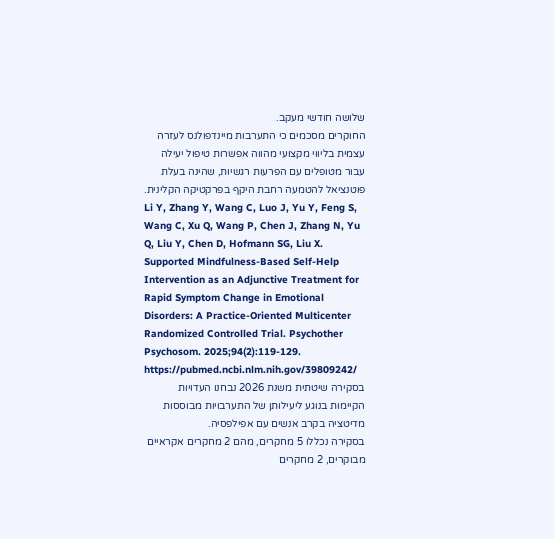שלושה חודשי מעקב.
החוקרים מסכמים כי התערבות מיינדפולנס לעזרה עצמית בליווי מקצועי מהווה אפשרות טיפול יעילה עבור מטופלים עם הפרעות רגשיות, שהינה בעלת פוטנציאל להטמעה רחבת היקף בפרקטיקה הקלינית.
Li Y, Zhang Y, Wang C, Luo J, Yu Y, Feng S, Wang C, Xu Q, Wang P, Chen J, Zhang N, Yu Q, Liu Y, Chen D, Hofmann SG, Liu X. Supported Mindfulness-Based Self-Help Intervention as an Adjunctive Treatment for Rapid Symptom Change in Emotional Disorders: A Practice-Oriented Multicenter Randomized Controlled Trial. Psychother Psychosom. 2025;94(2):119-129.
https://pubmed.ncbi.nlm.nih.gov/39809242/
בסקירה שיטתית משנת 2026 נבחנו העדויות הקיימות בנוגע ליעילותן של התערבויות מבוססות מדיטציה בקרב אנשים עם אפילפסיה.
בסקירה נכללו 5 מחקרים, מהם 2 מחקרים אקראיים מבוקרים, 2 מחקרים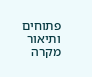פתוחים ותיאור מקרה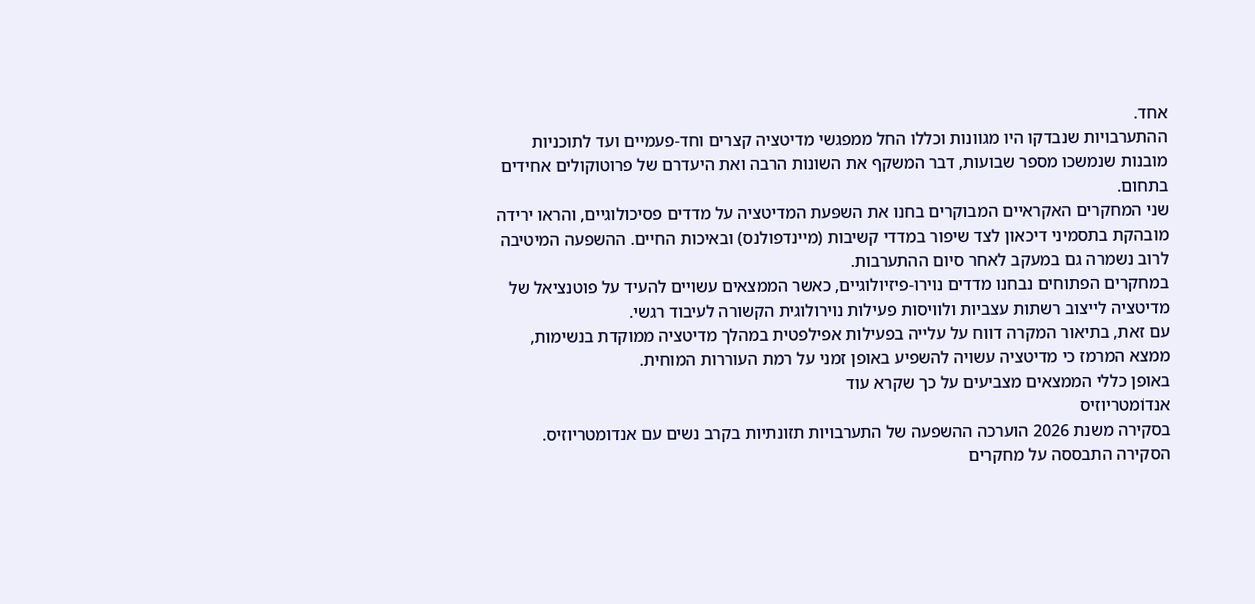אחד.
ההתערבויות שנבדקו היו מגוונות וכללו החל ממפגשי מדיטציה קצרים וחד-פעמיים ועד לתוכניות מובנות שנמשכו מספר שבועות, דבר המשקף את השונות הרבה ואת היעדרם של פרוטוקולים אחידים בתחום.
שני המחקרים האקראיים המבוקרים בחנו את השפּעת המדיטציה על מדדים פסיכולוגיים, והראו ירידה מובהקת בתסמיני דיכאון לצד שיפור במדדי קשיבות (מיינדפולנס) ובאיכות החיים. ההשפעה המיטיבה לרוב נשמרה גם במעקב לאחר סיום ההתערבות.
במחקרים הפתוחים נבחנו מדדים נוירו-פיזיולוגיים, כאשר הממצאים עשויים להעיד על פוטנציאל של מדיטציה לייצוב רשתות עצביות ולוויסות פעילות נוירולוגית הקשורה לעיבוד רגשי.
עם זאת, בתיאור המקרה דווח על עלייה בפעילות אפילפטית במהלך מדיטציה ממוקדת בנשימות, ממצא המרמז כי מדיטציה עשויה להשפיע באופן זמני על רמת העוררות המוחית.
באופן כללי הממצאים מצביעים על כך שקרא עוד
אנדוֹמטריוזיס
בסקירה משנת 2026 הוערכה ההשפעה של התערבויות תזונתיות בקרב נשים עם אנדומטריוזיס.
הסקירה התבססה על מחקרים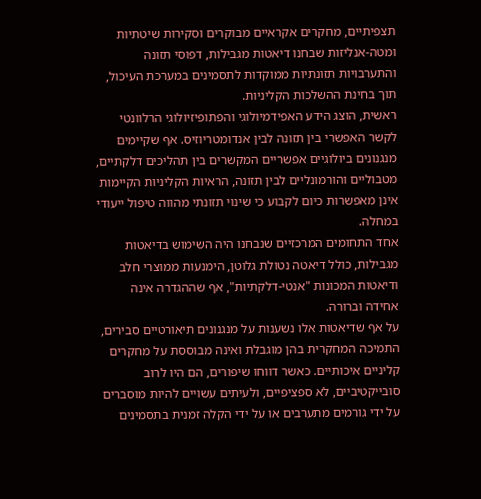תצפיתיים, מחקרים אקראיים מבוקרים וסקירות שיטתיות ומטה-אנליזות שבחנו דיאטות מגבילות, דפוסי תזונה והתערבויות תזונתיות ממוקדות לתסמינים במערכת העיכול, תוך בחינת ההשלכות הקליניות.
ראשית, הוצג הידע האפידמיולוגי והפתופיזיולוגי הרלוונטי לקשר האפשרי בין תזונה לבין אנדומטריוזיס. אף שקיימים מנגנונים ביולוגיים אפשריים המקשרים בין תהליכים דלקתיים, מטבוליים והורמונליים לבין תזונה, הראיות הקליניות הקיימות אינן מאפשרות כיום לקבוע כי שינוי תזונתי מהווה טיפול ייעודי במחלה.
אחד התחומים המרכזיים שנבחנו היה השימוש בדיאטות מגבילות, כולל דיאטה נטולת גלוטן, הימנעות ממוצרי חלב ודיאטות המכונות "אנטי-דלקתיות", אף שההגדרה אינה אחידה וברורה.
על אף שדיאטות אלו נשענות על מנגנונים תיאורטיים סבירים, התמיכה המחקרית בהן מוגבלת ואינה מבוססת על מחקרים קליניים איכותיים. כאשר דווחו שיפורים, הם היו לרוב סובייקטיביים, לא ספציפיים, ולעיתים עשויים להיות מוסברים על ידי גורמים מתערבים או על ידי הקלה זמנית בתסמינים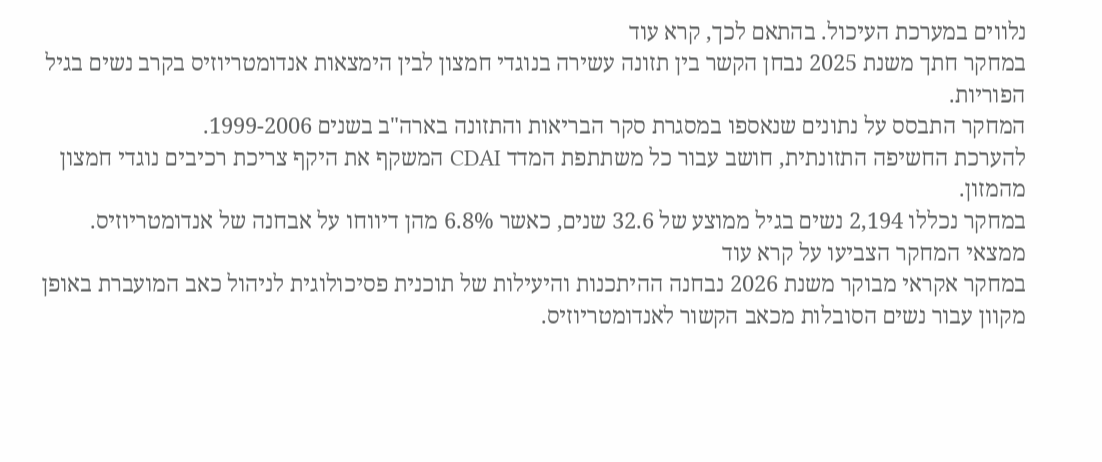נלווים במערכת העיכול. בהתאם לכך, קרא עוד
במחקר חתך משנת 2025 נבחן הקשר בין תזונה עשירה בנוגדי חמצון לבין הימצאות אנדומטריוזיס בקרב נשים בגיל הפוריות.
המחקר התבסס על נתונים שנאספו במסגרת סקר הבריאות והתזונה בארה"ב בשנים 1999-2006.
להערכת החשיפה התזונתית, חושב עבור כל משתתפת המדד CDAI המשקף את היקף צריכת רכיבים נוגדי חמצון מהמזון.
במחקר נכללו 2,194 נשים בגיל ממוצע של 32.6 שנים, כאשר 6.8% מהן דיווחו על אבחנה של אנדומטריוזיס.
ממצאי המחקר הצביעו על קרא עוד
במחקר אקראי מבוקר משנת 2026 נבחנה ההיתכנות והיעילות של תוכנית פסיכולוגית לניהול כאב המועברת באופן מקוון עבור נשים הסובלות מכאב הקשור לאנדומטריוזיס.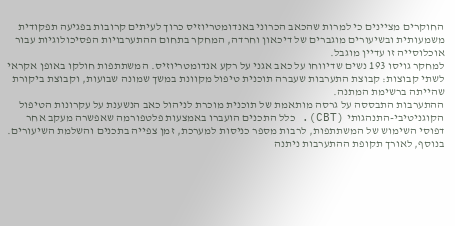החוקרים מציינים כי למרות שהכאב הכרוני באנדומטריוזיס כרוך לעיתים קרובות בפגיעה תפקודית משמעותית ובשיעורים מוגברים של דיכאון וחרדה, המחקר בתחום ההתערבויות הפסיכולוגיות עבור אוכלוסייה זו עדיין מוגבל.
למחקר גויסו 193 נשים שדיווחו על כאב אגני על רקע אנדומטריוזיס. המשתתפות חולקו באופן אקראי לשתי קבוצות: קבוצת התערבות שעברה תוכנית טיפול מקוונת במשך שמונה שבועות, וקבוצת ביקורת שהייתה ברשימת המתנה.
ההתערבות התבססה על גרסה מותאמת של תוכנית מוכרת לניהול כאב הנשענת על עקרונות הטיפול הקוגניטיבי-התנהגותי (CBT). כלל התכנים הועברו באמצעות פלטפורמה שאפשרה מעקב אחר דפוסי השימוש של המשתתפות, לרבות מספר כניסות למערכת, זמן צפייה בתכנים והשלמת השיעורים. בנוסף, לאורך תקופת ההתערבות ניתנה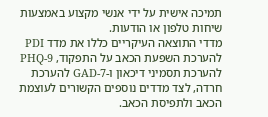תמיכה אישית על ידי אנשי מקצוע באמצעות שיחות טלפון או הודעות.
מדדי התוצאה העיקריים כללו את מדד PDI להערכת השפּעת הכאב על התפקוד, PHQ-9 להערכת תסמיני דיכאון ו-GAD-7 להערכת חרדה, לצד מדדים נוספים הקשורים לעוצמת הכאב ולתפיסת הכאב.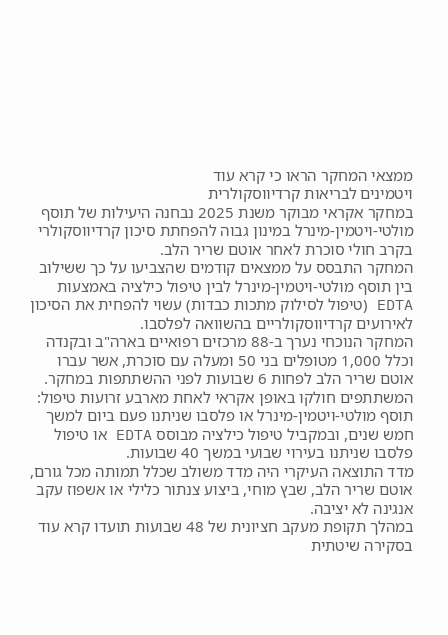ממצאי המחקר הראו כי קרא עוד
ויטמינים לבריאות קרדיווסקולרית
במחקר אקראי מבוקר משנת 2025 נבחנה היעילות של תוסף מולטי-ויטמין-מינרל במינון גבוה להפחתת סיכון קרדיווסקולרי בקרב חולי סוכרת לאחר אוטם שריר הלב.
המחקר התבסס על ממצאים קודמים שהצביעו על כך ששילוב בין תוסף מולטי-ויטמין-מינרל לבין טיפול כילציה באמצעות EDTA (טיפול לסילוק מתכות כבדות) עשוי להפחית את הסיכון לאירועים קרדיווסקולריים בהשוואה לפלסבו.
המחקר הנוכחי נערך ב-88 מרכזים רפואיים בארה"ב ובקנדה וכלל 1,000 מטופלים בני 50 ומעלה עם סוכרת, אשר עברו אוטם שריר הלב לפחות 6 שבועות לפני ההשתתפות במחקר.
המשתתפים חולקו באופן אקראי לאחת מארבע זרועות טיפול: תוסף מולטי-ויטמין-מינרל או פלסבו שניתנו פעם ביום למשך חמש שנים, ובמקביל טיפול כילציה מבוסס EDTA או טיפול פלסבו שניתנו בעירוי שבועי במשך 40 שבועות.
מדד התוצאה העיקרי היה מדד משולב שכלל תמותה מכל גורם, אוטם שריר הלב, שבץ מוחי, ביצוע צנתור כלילי או אשפוז עקב אנגינה לא יציבה.
במהלך תקופת מעקב חציונית של 48 שבועות תועדו קרא עוד
בסקירה שיטתית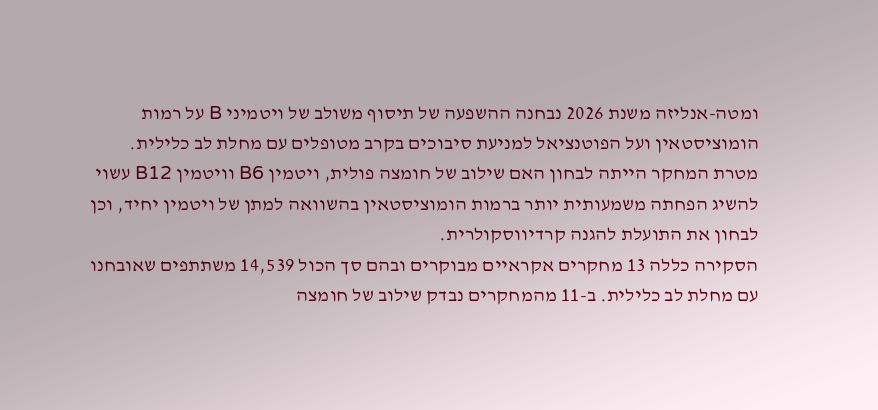ומטה-אנליזה משנת 2026 נבחנה ההשפעה של תיסוף משולב של ויטמיני B על רמות הומוציסטאין ועל הפוטנציאל למניעת סיבוכים בקרב מטופלים עם מחלת לב כלילית.
מטרת המחקר הייתה לבחון האם שילוב של חומצה פולית, ויטמין B6 וויטמין B12 עשוי להשיג הפחתה משמעותית יותר ברמות הומוציסטאין בהשוואה למתן של ויטמין יחיד, וכן לבחון את התועלת להגנה קרדיווסקולרית.
הסקירה כללה 13 מחקרים אקראיים מבוקרים ובהם סך הכול 14,539 משתתפים שאובחנו עם מחלת לב כלילית. ב-11 מהמחקרים נבדק שילוב של חומצה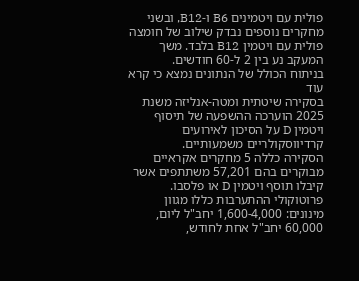פולית עם ויטמינים B6 ו-B12, ובשני מחקרים נוספים נבדק שילוב של חומצה פולית עם ויטמין B12 בלבד. משך המעקב נע בין 2 ל-60 חודשים.
בניתוח הכולל של הנתונים נמצא כי קרא עוד
בסקירה שיטתית ומטה-אנליזה משנת 2025 הוערכה ההשפעה של תיסוף ויטמין D על הסיכון לאירועים קרדיווסקולריים משמעותיים.
הסקירה כללה 5 מחקרים אקראיים מבוקרים בהם 57,201 משתתפים אשר קיבלו תוסף ויטמין D או פלסבו.
פרוטוקולי ההתערבות כללו מגוון מינונים: 1,600-4,000 יחב"ל ליום, 60,000 יחב"ל אחת לחודש,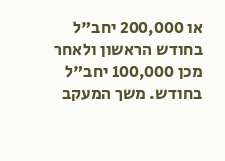או 200,000 יחב"ל בחודש הראשון ולאחר מכן 100,000 יחב"ל בחודש. משך המעקב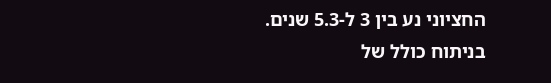החציוני נע בין 3 ל-5.3 שנים.
בניתוח כולל של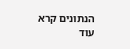הנתונים קרא עוד